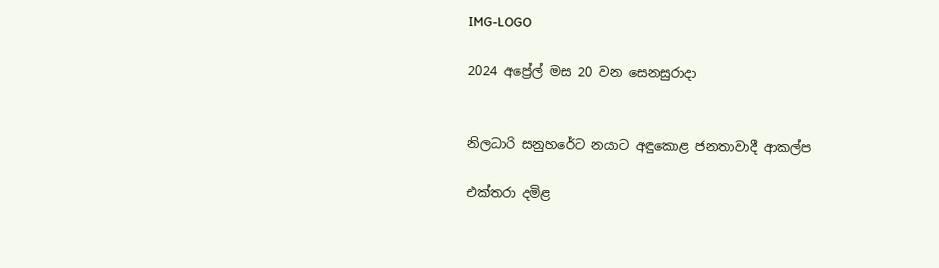IMG-LOGO

2024 අප්‍රේල් මස 20 වන සෙනසුරාදා


නිලධාරි සනුහරේට නයාට අඳුකොළ ජනතාවාදී ආකල්ප

එක්තරා දමිළ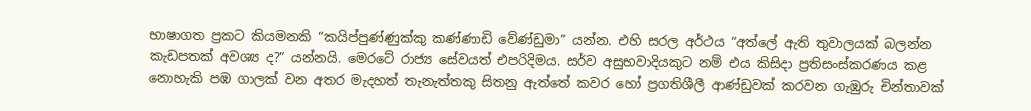භාෂාගත ප්‍රකට කියමනකි “කයිප්පුණ්ණුක්කු කණ්ණාඩි වේණ්ඩුමා” යන්න. එහි සරල අර්ථය “අත්ලේ ඇති තුවාලයක් බලන්න කැඩපතක් අවශ්‍ය ද?” යන්නයි. මෙරටේ රාජ්‍ය සේවයත් එපරිදිමය. සර්ව අසුභවාදියකුට නම් එය කිසිදා ප්‍රතිසංස්කරණය කළ නොහැකි පඹ ගාලක් වන අතර මැදහත් තැනැත්තකු සිතනු ඇත්තේ කවර හෝ ප්‍රගතිශීලී ආණ්ඩුවක් කරවන ගැඹුරු චින්තාවක්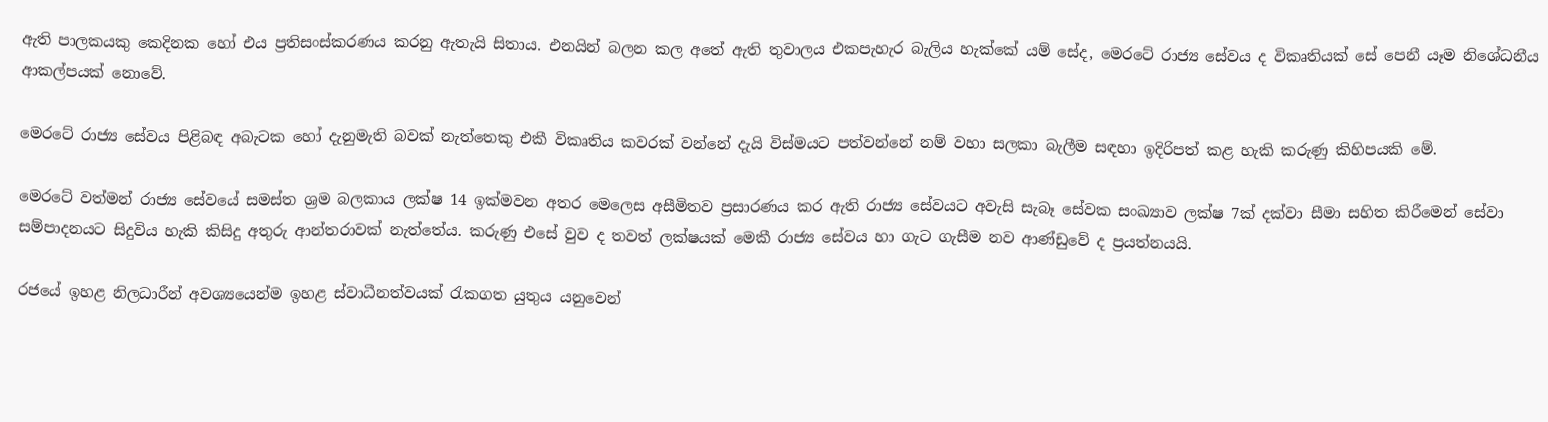ඇති පාලකයකු කෙදිනක හෝ එය ප්‍රතිසංස්කරණය කරනු ඇතැයි සිතාය. එනයින් බලන කල අතේ ඇති තුවාලය එකපැහැර බැලිය හැක්කේ යම් සේද, මෙරටේ රාජ්‍ය සේවය ද විකෘතියක් සේ පෙනී යෑම නිශේධනීය ආකල්පයක් නොවේ.

මෙරටේ රාජ්‍ය සේවය පිළිබඳ අබැටක හෝ දැනුමැති බවක් නැත්තෙකු එකී විකෘතිය කවරක් වන්නේ දැයි විස්මයට පත්වන්නේ නම් වහා සලකා බැලීම සඳහා ඉදිරිපත් කළ හැකි කරුණු කිහිපයකි මේ.

මෙරටේ වත්මන් රාජ්‍ය සේවයේ සමස්ත ශ්‍රම බලකාය ලක්ෂ 14 ඉක්මවන අතර මෙලෙස අසීමිතව ප්‍රසාරණය කර ඇති රාජ්‍ය සේවයට අවැසි සැබෑ සේවක සංඛ්‍යාව ලක්ෂ 7ක් දක්වා සීමා සහිත කිරීමෙන් සේවා සම්පාදනයට සිදුවිය හැකි කිසිදු අතුරු ආන්තරාවක් නැත්තේය. කරුණු එසේ වුව ද තවත් ලක්ෂයක් මෙකී රාජ්‍ය සේවය හා ගැට ගැසීම නව ආණ්ඩුවේ ද ප්‍රයත්නයයි.

රජයේ ඉහළ නිලධාරීන් අවශ්‍යයෙන්ම ඉහළ ස්වාධීනත්වයක් රැකගත යුතුය යනුවෙන්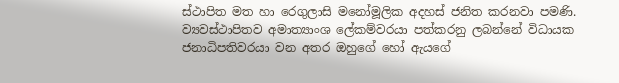ස්ථාපිත මත හා රෙගුලාසි මනෝමූලික අදහස් ජනිත කරනවා පමණි. ව්‍යවස්ථාපිතව අමාත්‍යාංශ ලේකම්වරයා පත්කරනු ලබන්නේ විධායක ජනාධිපතිවරයා වන අතර ඔහුගේ හෝ ඇයගේ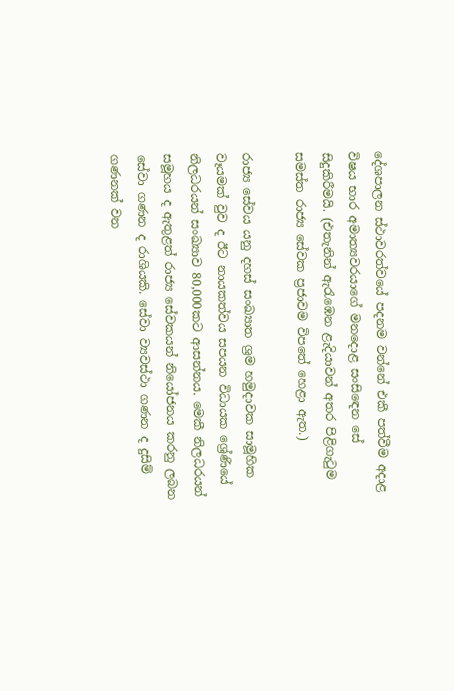දේශපාලන ස්ථාවරත්වයේ පදනම වන්නේ එකී පත්වීම අදාළ විෂය භාර අමාත්‍යවරයාගේ මනදොළ සංසිඳෙන සේ සිදුකිරීමයි. (එතැනින් ඇරැඹෙන ළැදියාවන් අතර පිළිගැටුම සමස්ත රාජ්‍ය සේවක ප්‍රජාවම විපතේ හෙළා ඇත.)

රාජ්‍ය සේවය යනු දහස් සංඛ්‍යාත ශ්‍රම හමුදාවක සාමූහික වෑයමක් වුව ද ඊට නායකත්වය සපයන විධායක ශ්‍රේණියේ නිලධරයන් සංඛ්‍යාව 80,000කට ආසන්නය. මෙකී නිලධරයන් සමූහය ද ඇතුළත් රාජ්‍ය සේවකයන් නියෝජනය කරනු ලබන සේවා ගණන ද රාශියකි. සේවා ව්‍යවස්ථා ගණන ද දුසිම් ගණනක් වන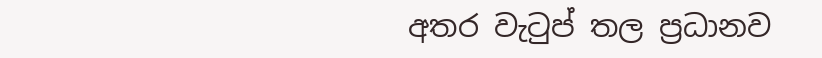අතර වැටුප් තල ප්‍රධානව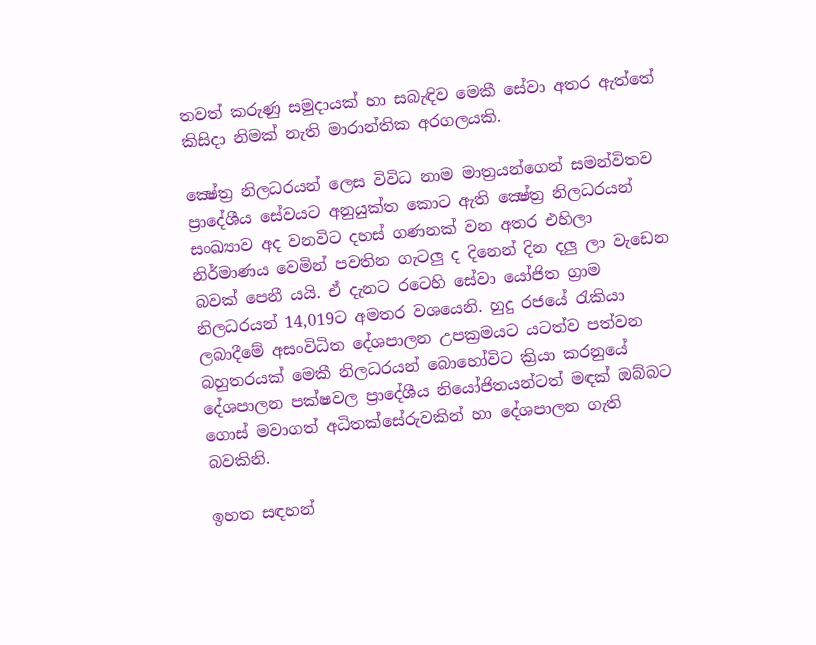තවත් කරුණු සමුදායක් හා සබැඳිව මෙකී සේවා අතර ඇත්තේ කිසිදා නිමක් නැති මාරාන්තික අරගලයකි.

ක්‍ෂේත්‍ර නිලධරයන් ලෙස විවිධ නාම මාත්‍රයන්ගෙන් සමන්විතව ප්‍රාදේශීය සේවයට අනුයුක්ත කොට ඇති ක්‍ෂේත්‍ර නිලධරයන් සංඛ්‍යාව අද වනවිට දහස් ගණනක් වන අතර එහිලා නිර්මාණය වෙමින් පවතින ගැටලු‍ ද දිනෙන් දින දලු ලා වැඩෙන බවක් පෙනී යයි. ඒ දැනට රටෙහි සේවා යෝජිත ග්‍රාම නිලධරයන් 14,019ට අමතර වශයෙනි. හුදු රජයේ රැකියා ලබාදීමේ අසංවිධිත දේශපාලන උපක්‍රමයට යටත්ව පත්වන බහුතරයක් මෙකී නිලධරයන් බොහෝවිට ක්‍රියා කරනුයේ දේශපාලන පක්ෂවල ප්‍රාදේශීය නියෝජිතයන්ටත් මඳක් ඔබ්බට ගොස් මවාගත් අධිතක්සේරුවකින් හා දේශපාලන ගැති බවකිනි.

ඉහත සඳහන්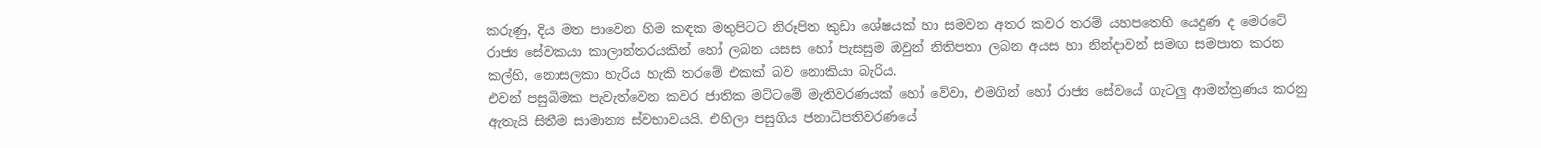කරුණු, දිය මත පාවෙන හිම කඳක මතුපිටට නිරූපිත කුඩා ශේෂයක් හා සමවන අතර කවර තරම් යහපතෙහි යෙදුණ ද මෙරටේ රාජ්‍ය සේවකයා කාලාන්තරයකින් හෝ ලබන යසස හෝ පැසසුම ඔවුන් නිතිපතා ලබන අයස හා නින්දාවන් සමඟ සමපාත කරන කල්හි, නොසලකා හැරිය හැකි තරමේ එකක් බව නොකියා බැරිය.
එවන් පසුබිමක පැවැත්වෙන කවර ජාතික මට්ටමේ මැතිවරණයක් හෝ වේවා, එමගින් හෝ රාජ්‍ය සේවයේ ගැටලු‍ ආමන්ත්‍රණය කරනු ඇතැයි සිතීම සාමාන්‍ය ස්වභාවයයි. එහිලා පසුගිය ජනාධිපතිවරණයේ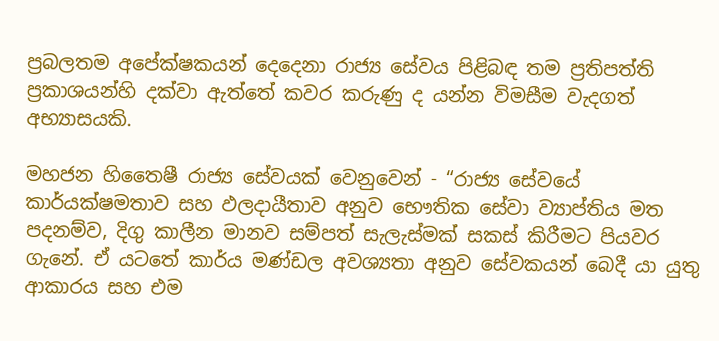ප්‍රබලතම අපේක්ෂකයන් දෙදෙනා රාජ්‍ය සේවය පිළිබඳ තම ප්‍රතිපත්ති ප්‍රකාශයන්හි දක්වා ඇත්තේ කවර කරුණු ද යන්න විමසීම වැදගත් අභ්‍යාසයකි.

මහජන හිතෛෂී රාජ්‍ය සේවයක් වෙනුවෙන් - “රාජ්‍ය සේවයේ කාර්යක්ෂමතාව සහ ඵලදායීතාව අනුව භෞතික සේවා ව්‍යාප්තිය මත පදනම්ව, දිගු කාලීන මානව සම්පත් සැලැස්මක් සකස් කිරීමට පියවර ගැනේ. ඒ යටතේ කාර්ය මණ්ඩල අවශ්‍යතා අනුව සේවකයන් බෙදී යා යුතු ආකාරය සහ එම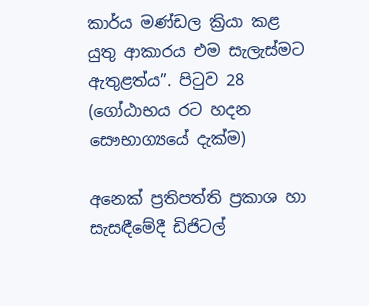කාර්ය මණ්ඩල ක්‍රියා කළ යුතු ආකාරය එම සැලැස්මට ඇතුළත්ය”. පිටුව 28 (ගෝඨාභය රට හදන සෞභාග්‍යයේ දැක්ම)

අනෙක් ප්‍රතිපත්ති ප්‍රකාශ හා සැසඳීමේදී ඩිජිටල්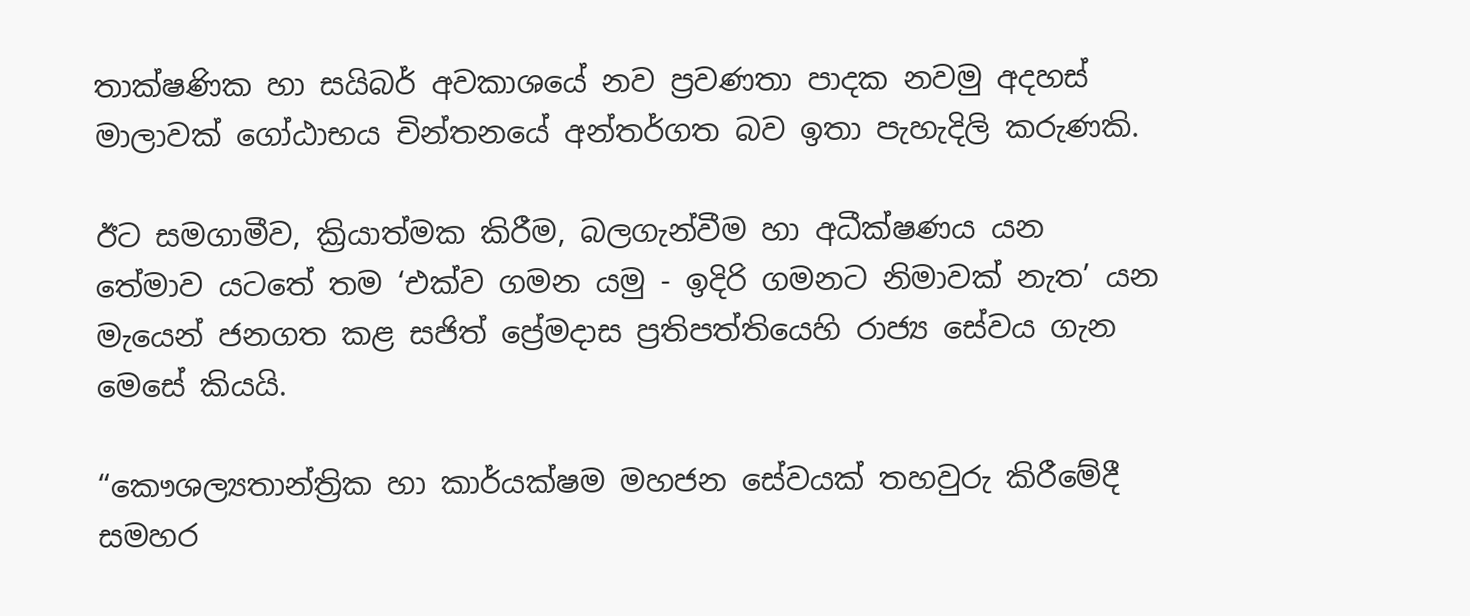තාක්ෂණික හා සයිබර් අවකාශයේ නව ප්‍රවණතා පාදක නවමු අදහස් මාලාවක් ගෝඨාභය චින්තනයේ අන්තර්ගත බව ඉතා පැහැදිලි කරුණකි.

ඊට සමගාමීව, ක්‍රියාත්මක කිරීම, බලගැන්වීම හා අධීක්ෂණය යන තේමාව යටතේ තම ‘එක්ව ගමන යමු - ඉදිරි ගමනට නිමාවක් නැත’ යන මැයෙන් ජනගත කළ සජිත් ප්‍රේමදාස ප්‍රතිපත්තියෙහි රාජ්‍ය සේවය ගැන මෙසේ කියයි.

“කෞශල්‍යතාන්ත්‍රික හා කාර්යක්ෂම මහජන සේවයක් තහවුරු කිරීමේදී සමහර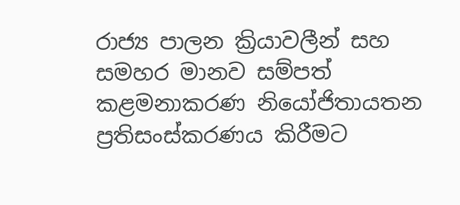රාජ්‍ය පාලන ක්‍රියාවලීන් සහ සමහර මානව සම්පත් කළමනාකරණ නියෝජිතායතන ප්‍රතිසංස්කරණය කිරීමට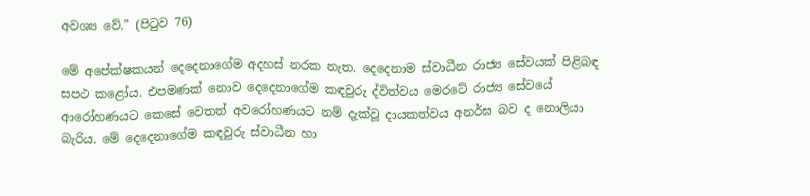අවශ්‍ය වේ.” (පිටුව 76)

මේ අපේක්ෂකයන් දෙදෙනාගේම අදහස් නරක නැත. දෙදෙනාම ස්වාධීන රාජ්‍ය සේවයක් පිළිබඳ සපථ කළෝය. එපමණක් නොව දෙදෙනාගේම කඳවුරු ද්විත්වය මෙරටේ රාජ්‍ය සේවයේ ආරෝහණයට කෙසේ වෙතත් අවරෝහණයට නම් දැක්වූ දායකත්වය අනර්ඝ බව ද නොලියා බැරිය. මේ දෙදෙනාගේම කඳවුරු ස්වාධීන හා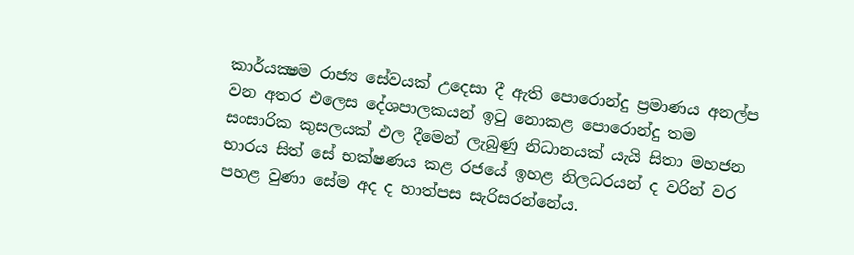කාර්යක්‍ෂම රාජ්‍ය සේවයක් උදෙසා දී ඇති පොරොන්දු ප්‍රමාණය අනල්ප වන අතර එලෙස දේශපාලකයන් ඉටු නොකළ පොරොන්දු තම සංසාරික කුසලයක් ඵල දීමෙන් ලැබුණු නිධානයක් යැයි සිතා මහජන භාරය සිත් සේ භක්ෂණය කළ රජයේ ඉහළ නිලධරයන් ද වරින් වර පහළ වුණා සේම අද ද හාත්පස සැරිසරන්නේය.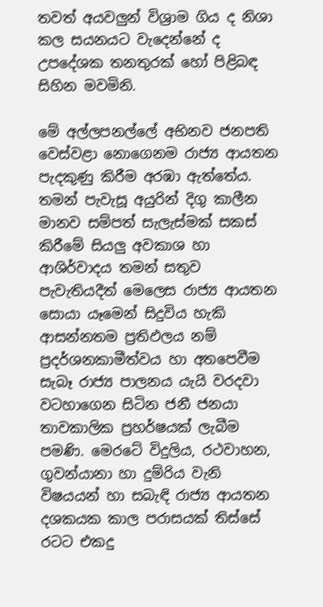තවත් අයවලු‍න් විශ්‍රාම ගිය ද නිශා කල සයනයට වැදෙන්නේ ද උපදේශක තනතුරක් හෝ පිළිබඳ සිහින මවමිනි.

මේ අල්ලපනල්ලේ අභිනව ජනපති වෙස්වළා නොගෙනම රාජ්‍ය ආයතන පැදකුණු කිරීම අරඹා ඇත්තේය. තමන් පැවැසූ අයුරින් දිගු කාලීන මානව සම්පත් සැලැස්මක් සකස් කිරීමේ සියලු‍ අවකාශ හා ආශිර්වාදය තමන් සතුව පැවැතියදීත් මෙලෙස රාජ්‍ය ආයතන සොයා යෑමෙන් සිදුවිය හැකි ආසන්නතම ප්‍රතිඵලය නම් ප්‍රදර්ශනකාමීත්වය හා අතපෙවීම සැබෑ රාජ්‍ය පාලනය යැයි වරදවා වටහාගෙන සිටින ජනී ජනයා තාවකාලික ප්‍රහර්ෂයක් ලැබීම පමණි. මෙරටේ විදුලිය, රථවාහන, ගුවන්යානා හා දුම්රිය වැනි විෂයයන් හා සබැඳි රාජ්‍ය ආයතන දශකයක කාල පරාසයක් තිස්සේ රටට එකදු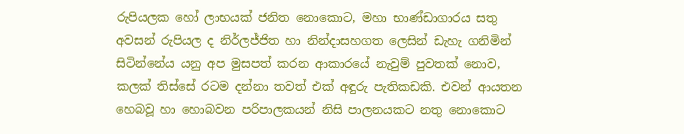රුපියලක හෝ ලාභයක් ජනිත නොකොට, මහා භාණ්ඩාගාරය සතු අවසන් රුපියල ද නිර්ලජ්ජිත හා නින්දාසහගත ලෙසින් ඩැහැ ගනිමින් සිටින්නේය යනු අප මුසපත් කරන ආකාරයේ නැවුම් පුවතක් නොව, කලක් තිස්සේ රටම දන්නා තවත් එක් අඳුරු පැතිකඩකි. එවන් ආයතන හෙබවූ හා හොබවන පරිපාලකයන් නිසි පාලනයකට නතු නොකොට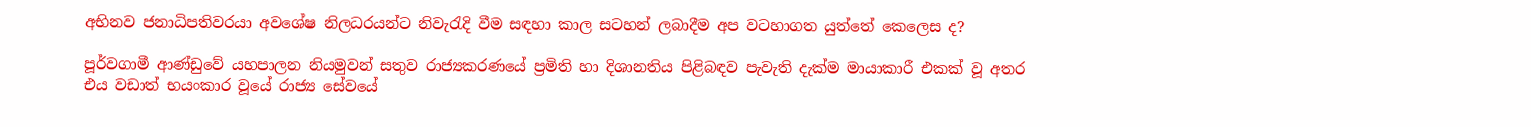අභිනව ජනාධිපතිවරයා අවශේෂ නිලධරයන්ට නිවැරැදි වීම සඳහා කාල සටහන් ලබාදීම අප වටහාගත යුත්තේ කෙලෙස ද?

පූර්වගාමී ආණ්ඩුවේ යහපාලන නියමුවන් සතුව රාජ්‍යකරණයේ ප්‍රමිති හා දිශානතිය පිළිබඳව පැවැති දැක්ම මායාකාරී එකක් වූ අතර එය වඩාත් භයංකාර වූයේ රාජ්‍ය සේවයේ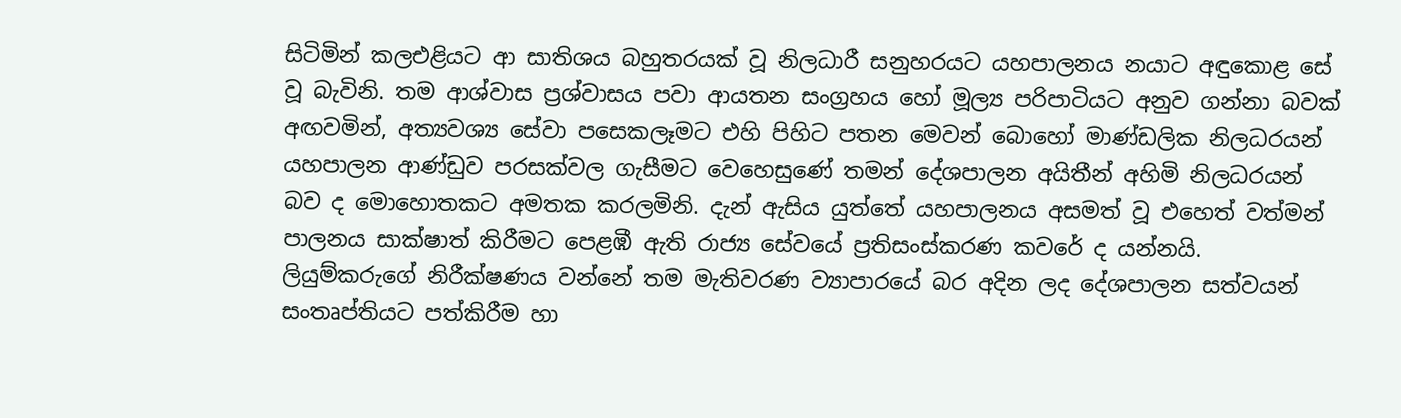සිටිමින් කලඑළියට ආ සාතිශය බහුතරයක් වූ නිලධාරී සනුහරයට යහපාලනය නයාට අඳුකොළ සේ වූ බැවිනි. තම ආශ්වාස ප්‍රශ්වාසය පවා ආයතන සංග්‍රහය හෝ මූල්‍ය පරිපාටියට අනුව ගන්නා බවක් අඟවමින්, අත්‍යවශ්‍ය සේවා පසෙකලෑමට එහි පිහිට පතන මෙවන් බොහෝ මාණ්ඩලික නිලධරයන් යහපාලන ආණ්ඩුව පරසක්වල ගැසීමට වෙහෙසුණේ තමන් දේශපාලන අයිතීන් අහිමි නිලධරයන් බව ද මොහොතකට අමතක කරලමිනි. දැන් ඇසිය යුත්තේ යහපාලනය අසමත් වූ එහෙත් වත්මන් පාලනය සාක්ෂාත් කිරීමට පෙළඹී ඇති රාජ්‍ය සේවයේ ප්‍රතිසංස්කරණ කවරේ ද යන්නයි. ලියුම්කරුගේ නිරීක්ෂණය වන්නේ තම මැතිවරණ ව්‍යාපාරයේ බර අදින ලද දේශපාලන සත්වයන් සංතෘප්තියට පත්කිරීම හා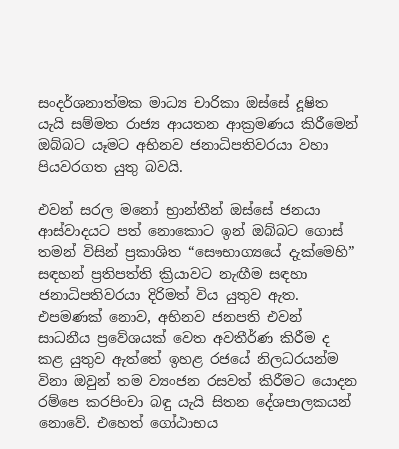සංදර්ශනාත්මක මාධ්‍ය චාරිකා ඔස්සේ දූෂිත යැයි සම්මත රාජ්‍ය ආයතන ආක්‍රමණය කිරීමෙන් ඔබ්බට යෑමට අභිනව ජනාධිපතිවරයා වහා පියවරගත යුතු බවයි.

එවන් සරල මනෝ භ්‍රාන්තීන් ඔස්සේ ජනයා ආස්වාදයට පත් නොකොට ඉන් ඔබ්බට ගොස් තමන් විසින් ප්‍රකාශිත “සෞභාග්‍යයේ දැක්මෙහි” සඳහන් ප්‍රතිපත්ති ක්‍රියාවට නැඟීම සඳහා ජනාධිපතිවරයා දිරිමත් විය යුතුව ඇත. එපමණක් නොව, අභිනව ජනපති එවන් සාධනීය ප්‍රවේශයක් වෙත අවතීර්ණ කිරීම ද කළ යුතුව ඇත්තේ ඉහළ රජයේ නිලධරයන්ම විනා ඔවුන් තම ව්‍යංජන රසවත් කිරීමට යොදන රම්පෙ කරපිංචා බඳු යැයි සිතන දේශපාලකයන් නොවේ. එහෙත් ගෝඨාභය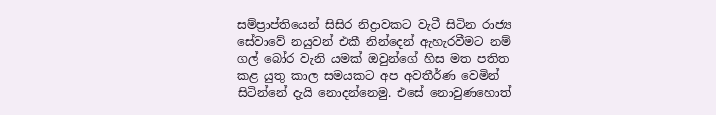සම්ප්‍රාප්තියෙන් සිසිර නිද්‍රාවකට වැටී සිටින රාජ්‍ය සේවාවේ නයුවන් එකී නින්දෙන් ඇහැරවීමට නම් ගල් බෝර වැනි යමක් ඔවුන්ගේ හිස මත පතිත කළ යුතු කාල සමයකට අප අවතීර්ණ වෙමින් සිටින්නේ දැයි නොදන්නෙමු. එසේ නොවුණහොත්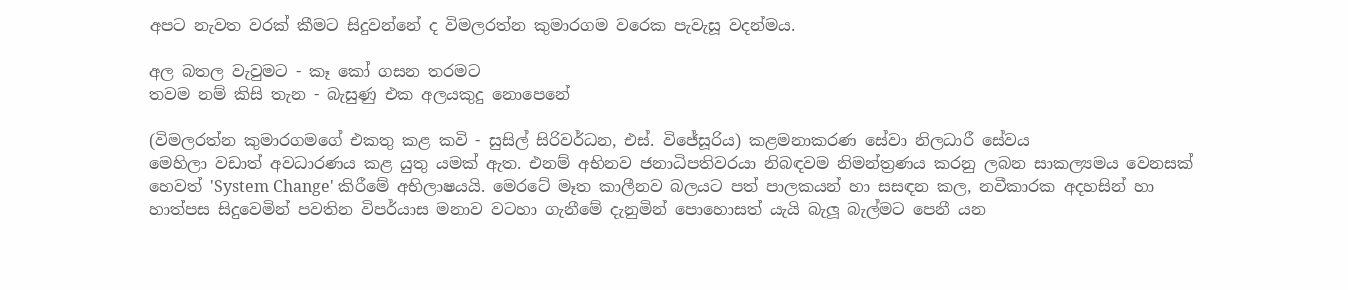අපට නැවත වරක් කීමට සිදුවන්නේ ද විමලරත්න කුමාරගම වරෙක පැවැසූ වදන්මය.

අල බතල වැවුමට - කෑ කෝ ගසන තරමට
තවම නම් කිසි තැන - බැසුණු එක අලයකුදු නොපෙනේ

(විමලරත්න කුමාරගමගේ එකතු කළ කවි - සුසිල් සිරිවර්ධන, එස්. විජේසූරිය) කළමනාකරණ සේවා නිලධාරී සේවය
මෙහිලා වඩාත් අවධාරණය කළ යුතු යමක් ඇත. එනම් අභිනව ජනාධිපතිවරයා නිබඳවම නිමන්ත්‍රණය කරනු ලබන සාකල්‍යමය වෙනසක් හෙවත් 'System Change' කිරීමේ අභිලාෂයයි. මෙරටේ මෑත කාලීනව බලයට පත් පාලකයන් හා සසඳන කල, නවීකාරක අදහසින් හා හාත්පස සිදුවෙමින් පවතින විපර්යාස මනාව වටහා ගැනීමේ දැනුමින් පොහොසත් යැයි බැලූ බැල්මට පෙනී යන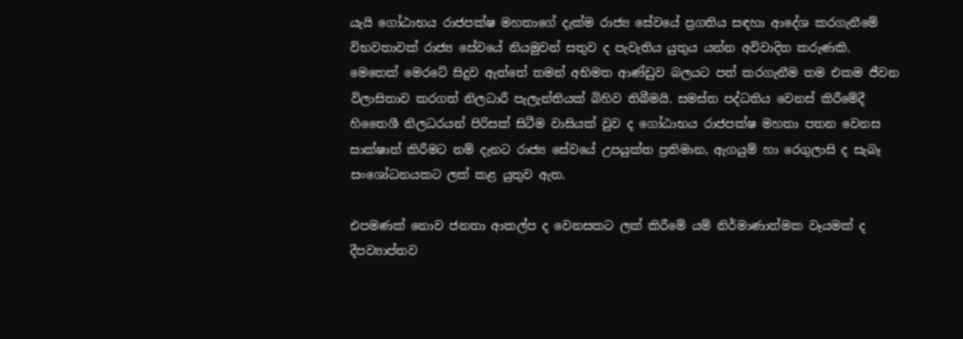යැයි ගෝඨාභය රාජපක්ෂ මහතාගේ දැක්ම රාජ්‍ය සේවයේ ප්‍රගතිය සඳහා ආදේශ කරගැනීමේ විභවතාවක් රාජ්‍ය සේවයේ නියමුවන් සතුව ද පැවැතිය යුතුය යන්න අවිවාදිත කරුණකි. මෙතෙක් මෙරටේ සිදුව ඇත්තේ තමන් අභිමත ආණ්ඩුව බලයට පත් කරගැනීම තම එකම ජීවන විලාසිතාව කරගත් නිලධාරී පැලැන්තියක් බිහිව තිබීමයි. සමස්ත පද්ධතිය වෙනස් කිරීමේදී හිතෛශී නිලධරයන් පිරිසක් සිටීම වාසියක් වුව ද ගෝඨාභය රාජපක්ෂ මහතා පතන වෙනස සාක්ෂාත් කිරීමට නම් දැනට රාජ්‍ය සේවයේ උපයුක්ත ප්‍රතිමාන, ඇගයුම් හා රෙගුලාසි ද සැබෑ සංශෝධනයකට ලක් කළ යුතුව ඇත.

එපමණක් නොව ජනතා ආකල්ප ද වෙනසකට ලක් කිරීමේ යම් නිර්මාණාත්මක වෑයමක් ද දීපව්‍යාප්තව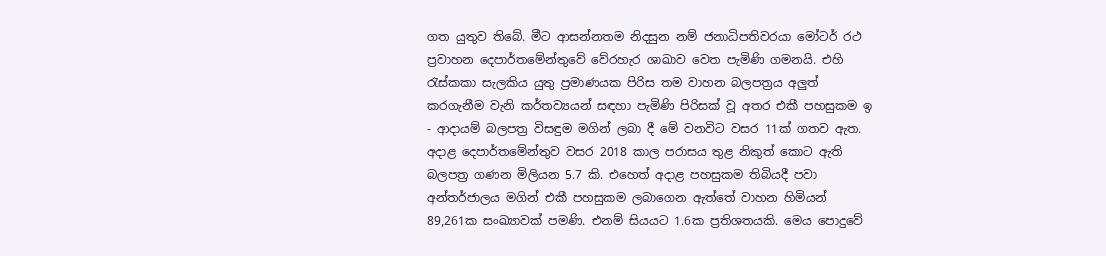ගත යුතුව තිබේ. මීට ආසන්නතම නිදසුන නම් ජනාධිපතිවරයා මෝටර් රථ ප්‍රවාහන දෙපාර්තමේන්තුවේ වේරහැර ශාඛාව වෙත පැමිණි ගමනයි. එහි රැස්කකා සැලකිය යුතු ප්‍රමාණයක පිරිස තම වාහන බලපත්‍රය අලු‍ත් කරගැනීම වැනි කර්තව්‍යයන් සඳහා පැමිණි පිරිසක් වූ අතර එකී පහසුකම ඉ - ආදායම් බලපත්‍ර විසඳුම මගින් ලබා දී මේ වනවිට වසර 11ක් ගතව ඇත. අදාළ දෙපාර්තමේන්තුව වසර 2018 කාල පරාසය තුළ නිකුත් කොට ඇති බලපත්‍ර ගණන මිලියන 5.7 කි. එහෙත් අදාළ පහසුකම තිබියදී පවා අන්තර්ජාලය මගින් එකී පහසුකම ලබාගෙන ඇත්තේ වාහන හිමියන් 89,261ක සංඛ්‍යාවක් පමණි. එනම් සියයට 1.6ක ප්‍රතිශතයකි. මෙය පොදුවේ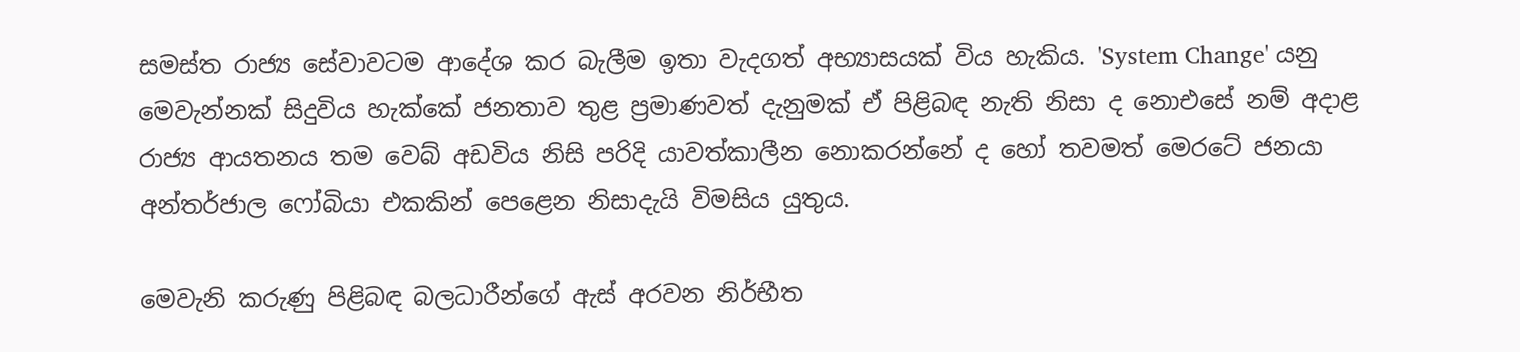සමස්ත රාජ්‍ය සේවාවටම ආදේශ කර බැලීම ඉතා වැදගත් අභ්‍යාසයක් විය හැකිය. 'System Change' යනු මෙවැන්නක් සිදුවිය හැක්කේ ජනතාව තුළ ප්‍රමාණවත් දැනුමක් ඒ පිළිබඳ නැති නිසා ද නොඑසේ නම් අදාළ රාජ්‍ය ආයතනය තම වෙබ් අඩවිය නිසි පරිදි යාවත්කාලීන නොකරන්නේ ද හෝ තවමත් මෙරටේ ජනයා අන්තර්ජාල ෆෝබියා එකකින් පෙළෙන නිසාදැයි විමසිය යුතුය.

මෙවැනි කරුණු පිළිබඳ බලධාරීන්ගේ ඇස් අරවන නිර්භීත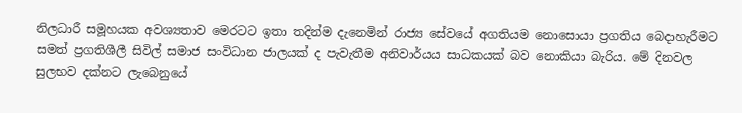නිලධාරී සමූහයක අවශ්‍යතාව මෙරටට ඉතා තදින්ම දැනෙමින් රාජ්‍ය සේවයේ අගතියම නොසොයා ප්‍රගතිය බෙදාහැරීමට සමත් ප්‍රගතිශීලී සිවිල් සමාජ සංවිධාන ජාලයක් ද පැවැතීම අනිවාර්යය සාධකයක් බව නොකියා බැරිය. මේ දිනවල සුලභව දක්නට ලැබෙනුයේ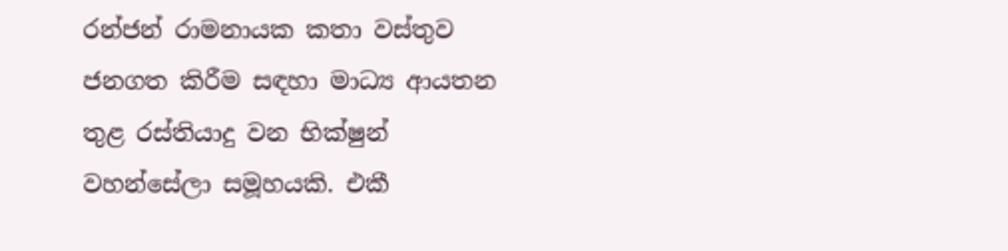රන්ජන් රාමනායක කතා වස්තුව ජනගත කිරීම සඳහා මාධ්‍ය ආයතන තුළ රස්තියාදු වන භික්ෂුන් වහන්සේලා සමූහයකි. එකී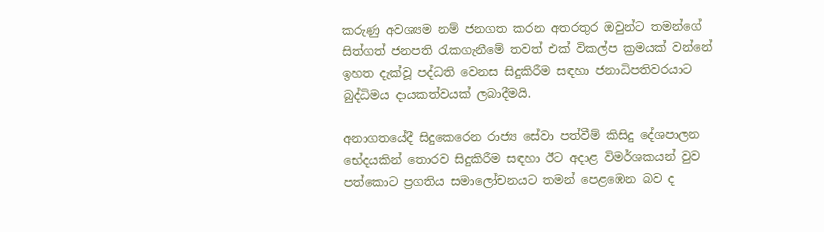කරුණු අවශ්‍යම නම් ජනගත කරන අතරතුර ඔවුන්ට තමන්ගේ සිත්ගත් ජනපති රැකගැනීමේ තවත් එක් විකල්ප ක්‍රමයක් වන්නේ ඉහත දැක්වූ පද්ධති වෙනස සිදුකිරීම සඳහා ජනාධිපතිවරයාට බුද්ධිමය දායකත්වයක් ලබාදීමයි.

අනාගතයේදී සිදුකෙරෙන රාජ්‍ය සේවා පත්වීම් කිසිදු දේශපාලන භේදයකින් තොරව සිදුකිරීම සඳහා ඊට අදාළ විමර්ශකයන් වුව පත්කොට ප්‍රගතිය සමාලෝචනයට තමන් පෙළඹෙන බව ද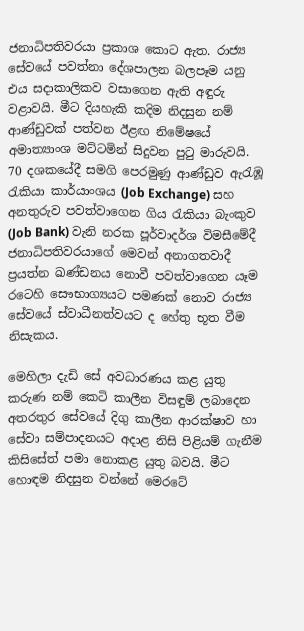ජනාධිපතිවරයා ප්‍රකාශ කොට ඇත. රාජ්‍ය සේවයේ පවත්නා දේශපාලන බලපෑම යනු එය සදාකාලිකව වසාගෙන ඇති අඳුරු වළාවයි. මීට දියහැකි කදිම නිදසුන නම් ආණ්ඩුවක් පත්වන ඊළඟ නිමේෂයේ අමාත්‍යාංශ මට්ටමින් සිදුවන පුටු මාරුවයි. 70 දශකයේදී සමගි පෙරමුණු ආණ්ඩුව ඇරැඹූ රැකියා කාර්යාංශය (Job Exchange) සහ අනතුරුව පවත්වාගෙන ගිය රැකියා බැංකුව (Job Bank) වැනි නරක පූර්වාදර්ශ විමසීමේදී ජනාධිපතිවරයාගේ මෙවන් අනාගතවාදී ප්‍රයත්න ඛණ්ඩනය නොවී පවත්වාගෙන යෑම රටෙහි සෞභාග්‍යයට පමණක් නොව රාජ්‍ය සේවයේ ස්වාධීනත්වයට ද හේතු භූත වීම නිසැකය.

මෙහිලා දැඩි සේ අවධාරණය කළ යුතු කරුණ නම් කෙටි කාලීන විසඳුම් ලබාදෙන අතරතුර සේවයේ දිගු කාලීන ආරක්ෂාව හා සේවා සම්පාදනයට අදාළ නිසි පිළියම් ගැනීම කිසිසේත් පමා නොකළ යුතු බවයි. මීට හොඳම නිදසුන වන්නේ මෙරටේ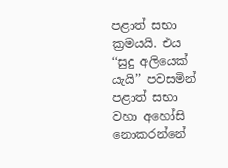පළාත් සභා ක්‍රමයයි. එය ‘‘සුදු අලියෙක් යැයි’’ පවසමින් පළාත් සභා වහා අහෝසි නොකරන්නේ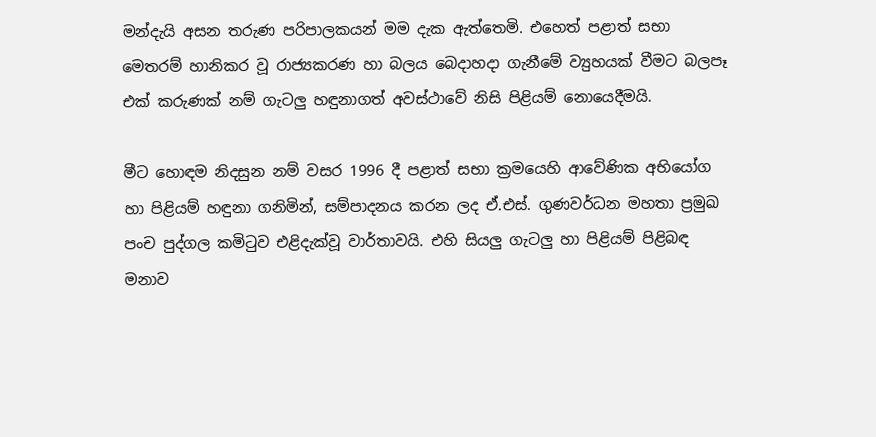මන්දැයි අසන තරුණ පරිපාලකයන් මම දැක ඇත්තෙමි. එහෙත් පළාත් සභා මෙතරම් හානිකර වූ රාජ්‍යකරණ හා බලය බෙදාහදා ගැනීමේ ව්‍යුහයක් වීමට බලපෑ එක් කරුණක් නම් ගැටලු‍ හඳුනාගත් අවස්ථාවේ නිසි පිළියම් නොයෙදීමයි.

මීට හොඳම නිදසුන නම් වසර 1996 දී පළාත් සභා ක්‍රමයෙහි ආවේණික අභියෝග හා පිළියම් හඳුනා ගනිමින්, සම්පාදනය කරන ලද ඒ.එස්. ගුණවර්ධන මහතා ප්‍රමුඛ පංච පුද්ගල කමිටුව එළිදැක්වූ වාර්තාවයි. එහි සියලු‍ ගැටලු‍ හා පිළියම් පිළිබඳ මනාව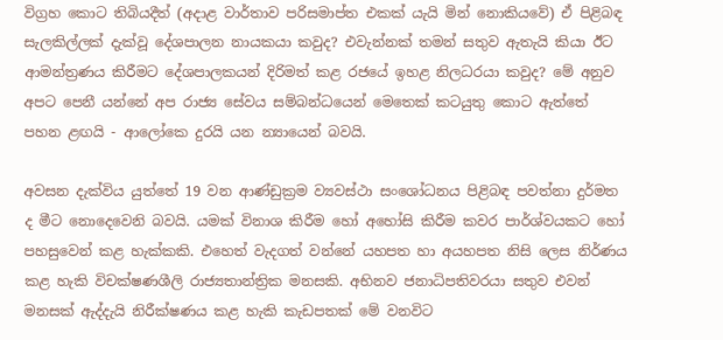විග්‍රහ කොට තිබියදීත් (අදාළ වාර්තාව පරිසමාප්ත එකක් යැයි මින් නොකියවේ) ඒ පිළිබඳ සැලකිල්ලක් දැක්වූ දේශපාලන නායකයා කවුද? එවැන්නක් තමන් සතුව ඇතැයි කියා ඊට ආමන්ත්‍රණය කිරීමට දේශපාලකයන් දිරිමත් කළ රජයේ ඉහළ නිලධරයා කවුද? මේ අනුව අපට පෙනී යන්නේ අප රාජ්‍ය සේවය සම්බන්ධයෙන් මෙතෙක් කටයුතු කොට ඇත්තේ පහන ළඟයි - ආලෝකෙ දුරයි යන න්‍යායෙන් බවයි.

අවසන දැක්විය යුත්තේ 19 වන ආණ්ඩුක්‍රම ව්‍යවස්ථා සංශෝධනය පිළිබඳ පවත්නා දුර්මත ද මීට නොදෙවෙනි බවයි. යමක් විනාශ කිරීම හෝ අහෝසි කිරීම කවර පාර්ශ්වයකට හෝ පහසුවෙන් කළ හැක්කකි. එහෙත් වැදගත් වන්නේ යහපත හා අයහපත නිසි ලෙස නිර්ණය කළ හැකි විචක්ෂණශීලි රාජ්‍යතාන්ත්‍රික මනසකි. අභිනව ජනාධිපතිවරයා සතුව එවන් මනසක් ඇද්දැයි නිරීක්ෂණය කළ හැකි කැඩපතක් මේ වනවිට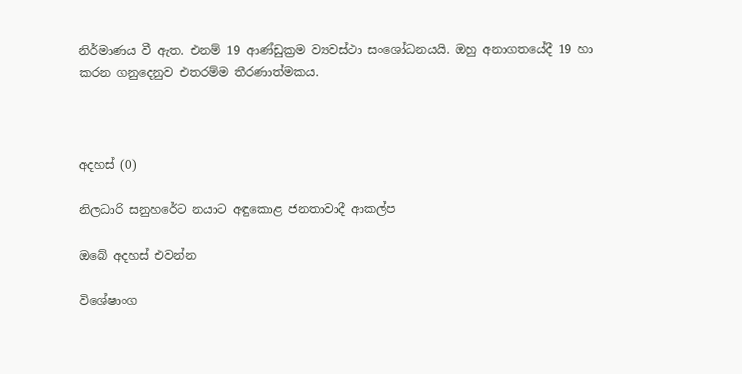නිර්මාණය වී ඇත. එනම් 19 ආණ්ඩුක්‍රම ව්‍යවස්ථා සංශෝධනයයි. ඔහු අනාගතයේදී 19 හා කරන ගනුදෙනුව එතරම්ම තීරණාත්මකය.



අදහස් (0)

නිලධාරි සනුහරේට නයාට අඳුකොළ ජනතාවාදී ආකල්ප

ඔබේ අදහස් එවන්න

විශේෂාංග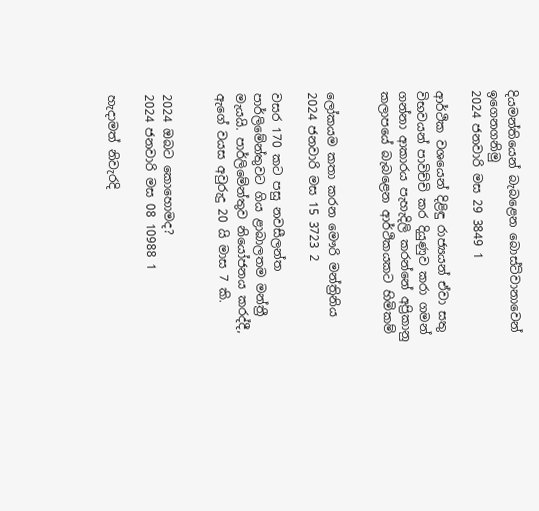දියමන්තියෙන් බැබළෙන බොස්ට්වානාවෙන් ඉගෙනගනිමු
2024 ජනවාරි මස 29 3849 1

ආර්ථික වශයෙන් දිළිඳු රාජ්‍යයන් ඒවා සතු විභවයන් පාවිච්චි කර දියුණුව කරා ගමන් ගන්නා ආකාරය පැහැදිලි කරන්නේ අප්‍රිකානු කලාපයේ බැබළෙන ආර්ථිකයකට හිමිකම්


ලෝකයම කතා කරන මෞරි මන්ත්‍රිනිය
2024 ජනවාරි මස 15 3723 2

වසර 170 කට පසු නවසීලන්ත පාර්ලිමේන්තුවට ගිය ළාබාලතම මන්ත්‍රී මැයයි. පාර්ලිමේන්තුව නියෝජනය කරද්දී, ඇගේ වයස අවුරුදු 20 යි මාස 7 කි.


2024 ඔබට කොහොමද?
2024 ජනවාරි මස 08 10988 1

හැදාමත් නිවැරදි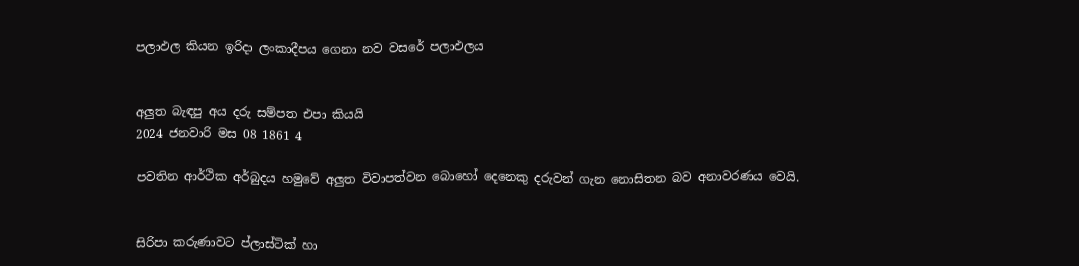පලාඵල කියන ඉරිදා ලංකාදීපය ගෙනා නව වසරේ පලාඵලය


අලුත බැඳපු අය දරු සම්පත එපා කියයි
2024 ජනවාරි මස 08 1861 4

පවතින ආර්ථික අර්බුදය හමුවේ අලුත විවාපත්වන බොහෝ දෙනෙකු දරුවන් ගැන නොසිතන බව අනාවරණය වෙයි.


සිරිපා කරුණාවට ප්ලාස්ටික් හා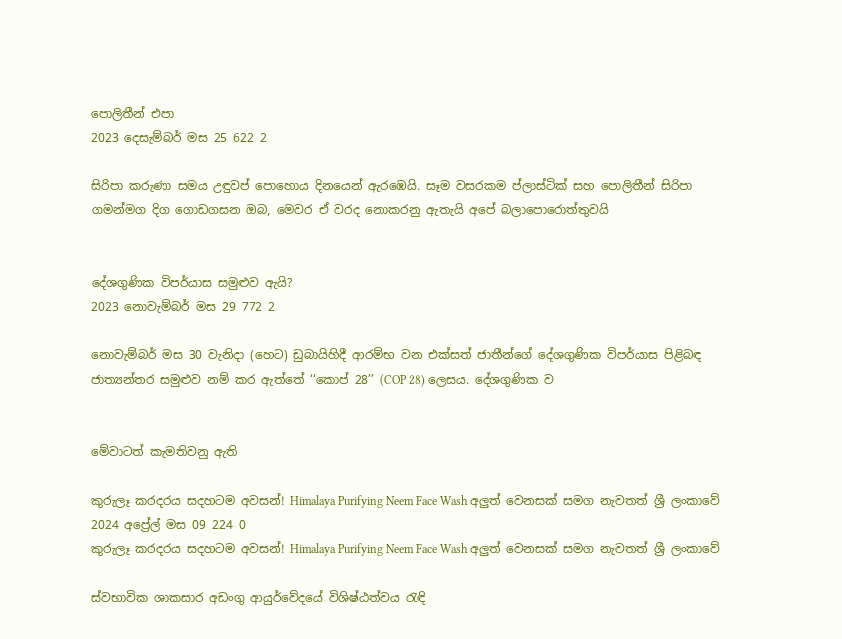පොලිතීන් එපා
2023 දෙසැම්බර් මස 25 622 2

සිරිපා කරුණා සමය උඳුවප් පොහොය දිනයෙන් ඇරඹෙයි. සෑම වසරකම ප්ලාස්ටික් සහ පොලිතීන් සිරිපා ගමන්මග දිග ගොඩගසන ඔබ, මෙවර ඒ වරද නොකරනු ඇතැයි අපේ බලාපොරොත්තුවයි


දේශගුණික විපර්යාස සමුළුව ඇයි?
2023 නොවැම්බර් මස 29 772 2

නොවැම්බර් මස 30 වැනිදා (හෙට) ඩුබායිහිදී ආරම්භ වන එක්සත් ජාතීන්ගේ දේශගුණික විපර්යාස පිළිබඳ ජාත්‍යන්තර සමුළුව නම් කර ඇත්තේ ‘‘කොප් 28’’ (COP 28) ලෙසය. දේශගුණික ව


මේවාටත් කැමතිවනු ඇති

කුරුලෑ කරදරය සදහටම අවසන්! Himalaya Purifying Neem Face Wash අලුත් වෙනසක් සමග නැවතත් ශ්‍රී ලංකාවේ 2024 අප්‍රේල් මස 09 224 0
කුරුලෑ කරදරය සදහටම අවසන්! Himalaya Purifying Neem Face Wash අලුත් වෙනසක් සමග නැවතත් ශ්‍රී ලංකාවේ

ස්වභාවික ශාකසාර අඩංගු ආයුර්වේදයේ විශිෂ්ඨත්වය රැඳි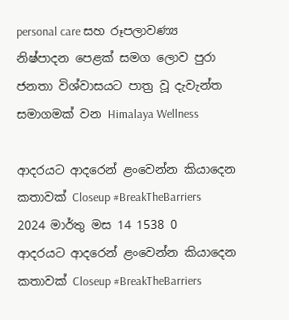personal care සහ රූපලාවණ්‍ය නිෂ්පාදන පෙළක් සමග ලොව පුරා ජනතා විශ්වාසයට පාත්‍ර වූ දැවැන්ත සමාගමක් වන Himalaya Wellness

ආදරයට ආදරෙන් ළංවෙන්න කියාදෙන කතාවක් Closeup #BreakTheBarriers 2024 මාර්තු මස 14 1538 0
ආදරයට ආදරෙන් ළංවෙන්න කියාදෙන කතාවක් Closeup #BreakTheBarriers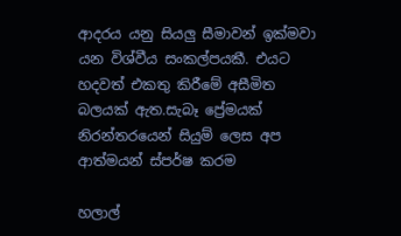ආදරය යනු සියලු සීමාවන් ඉක්මවා යන විශ්වීය සංකල්පයකී. එයට හදවත් එකතු කිරීමේ අසීමිත බලයක් ඇත.සැබෑ ප්‍රේමයක් නිරන්තරයෙන් සියුම් ලෙස අප ආත්මයන් ස්පර්ෂ කරම

හලාල්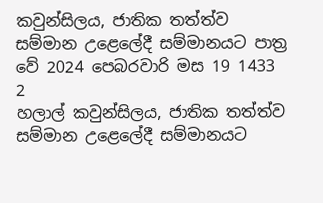කවුන්සිලය, ජාතික තත්ත්ව සම්මාන උළෙලේදී සම්මානයට පාත්‍ර වේ 2024 පෙබරවාරි මස 19 1433 2
හලාල් කවුන්සිලය, ජාතික තත්ත්ව සම්මාන උළෙලේදී සම්මානයට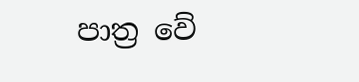පාත්‍ර වේ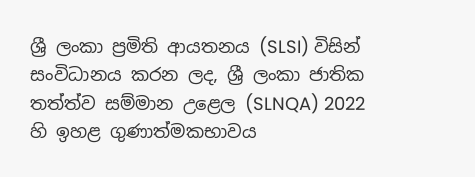ශ්‍රී ලංකා ප්‍රමිති ආයතනය (SLSI) විසින් සංවිධානය කරන ලද, ශ්‍රී ලංකා ජාතික තත්ත්ව සම්මාන උළෙල (SLNQA) 2022 හි ඉහළ ගුණාත්මකභාවය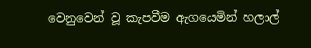වෙනුවෙන් වූ කැපවීම ඇගයෙමින් හලාල්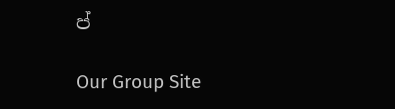ප්

Our Group Site